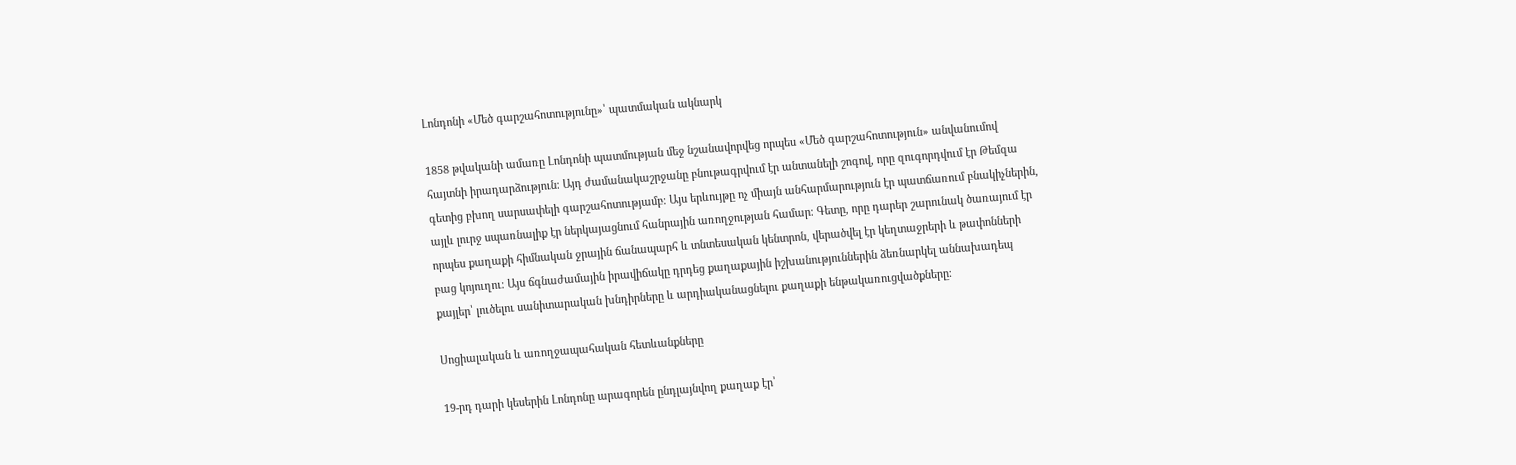Լոնդոնի «Մեծ գարշահոտությունը»՝ պատմական ակնարկ

1858 թվականի ամառը Լոնդոնի պատմության մեջ նշանավորվեց որպես «Մեծ գարշահոտություն» անվանումով հայտնի իրադարձություն։ Այդ ժամանակաշրջանը բնութագրվում էր անտանելի շոգով, որը զուգորդվում էր Թեմզա գետից բխող սարսափելի գարշահոտությամբ։ Այս երևույթը ոչ միայն անհարմարություն էր պատճառում բնակիչներին, այլև լուրջ սպառնալիք էր ներկայացնում հանրային առողջության համար։ Գետը, որը դարեր շարունակ ծառայում էր որպես քաղաքի հիմնական ջրային ճանապարհ և տնտեսական կենտրոն, վերածվել էր կեղտաջրերի և թափոնների բաց կոյուղու։ Այս ճգնաժամային իրավիճակը դրդեց քաղաքային իշխանություններին ձեռնարկել աննախադեպ քայլեր՝ լուծելու սանիտարական խնդիրները և արդիականացնելու քաղաքի ենթակառուցվածքները։

Սոցիալական և առողջապահական հետևանքները

19-րդ դարի կեսերին Լոնդոնը արագորեն ընդլայնվող քաղաք էր՝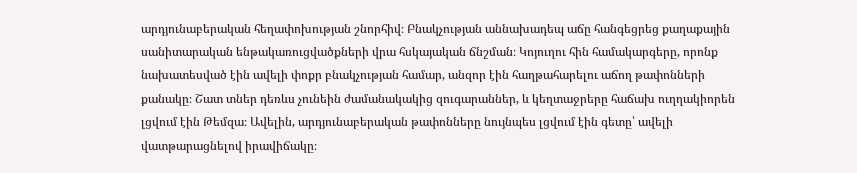արդյունաբերական հեղափոխության շնորհիվ։ Բնակչության աննախադեպ աճը հանգեցրեց քաղաքային սանիտարական ենթակառուցվածքների վրա հսկայական ճնշման։ Կոյուղու հին համակարգերը, որոնք նախատեսված էին ավելի փոքր բնակչության համար, անզոր էին հաղթահարելու աճող թափոնների քանակը։ Շատ տներ դեռևս չունեին ժամանակակից զուգարաններ, և կեղտաջրերը հաճախ ուղղակիորեն լցվում էին Թեմզա։ Ավելին, արդյունաբերական թափոնները նույնպես լցվում էին գետը՝ ավելի վատթարացնելով իրավիճակը։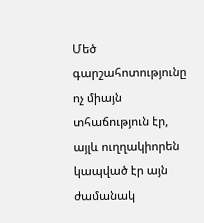Մեծ գարշահոտությունը ոչ միայն տհաճություն էր, այլև ուղղակիորեն կապված էր այն ժամանակ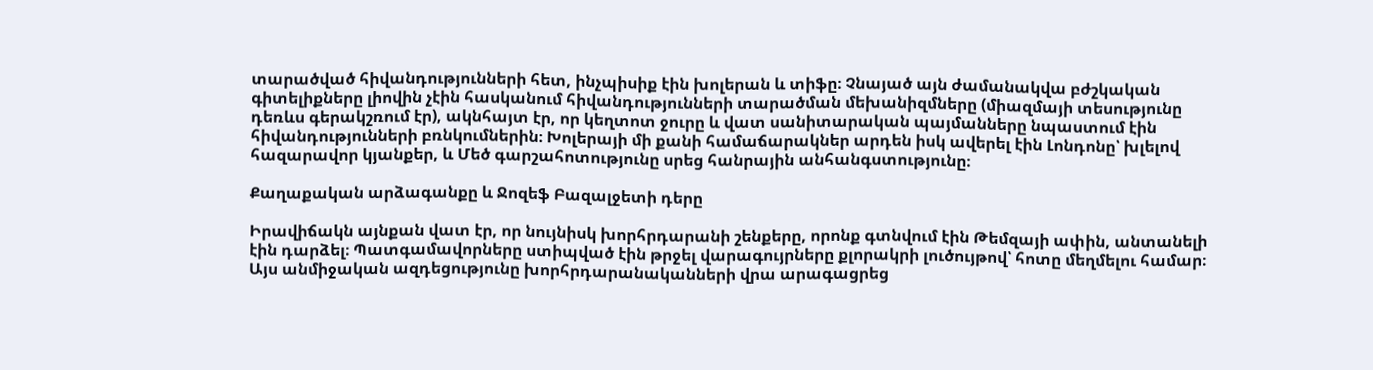տարածված հիվանդությունների հետ, ինչպիսիք էին խոլերան և տիֆը։ Չնայած այն ժամանակվա բժշկական գիտելիքները լիովին չէին հասկանում հիվանդությունների տարածման մեխանիզմները (միազմայի տեսությունը դեռևս գերակշռում էր), ակնհայտ էր, որ կեղտոտ ջուրը և վատ սանիտարական պայմանները նպաստում էին հիվանդությունների բռնկումներին։ Խոլերայի մի քանի համաճարակներ արդեն իսկ ավերել էին Լոնդոնը՝ խլելով հազարավոր կյանքեր, և Մեծ գարշահոտությունը սրեց հանրային անհանգստությունը։

Քաղաքական արձագանքը և Ջոզեֆ Բազալջետի դերը

Իրավիճակն այնքան վատ էր, որ նույնիսկ խորհրդարանի շենքերը, որոնք գտնվում էին Թեմզայի ափին, անտանելի էին դարձել։ Պատգամավորները ստիպված էին թրջել վարագույրները քլորակրի լուծույթով՝ հոտը մեղմելու համար։ Այս անմիջական ազդեցությունը խորհրդարանականների վրա արագացրեց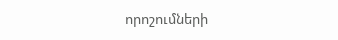որոշումների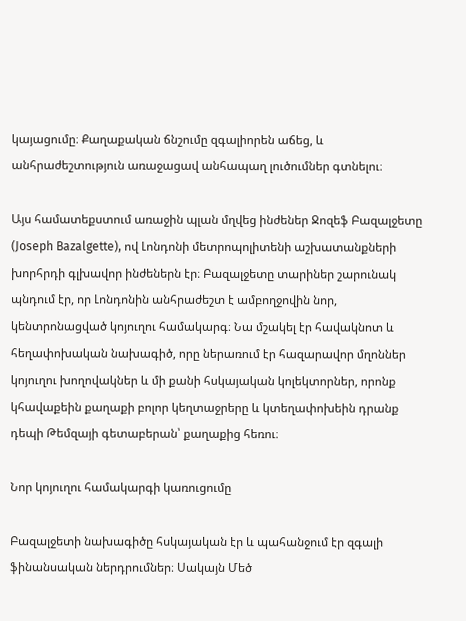կայացումը։ Քաղաքական ճնշումը զգալիորեն աճեց, և անհրաժեշտություն առաջացավ անհապաղ լուծումներ գտնելու։

Այս համատեքստում առաջին պլան մղվեց ինժեներ Ջոզեֆ Բազալջետը (Joseph Bazalgette), ով Լոնդոնի մետրոպոլիտենի աշխատանքների խորհրդի գլխավոր ինժեներն էր։ Բազալջետը տարիներ շարունակ պնդում էր, որ Լոնդոնին անհրաժեշտ է ամբողջովին նոր, կենտրոնացված կոյուղու համակարգ։ Նա մշակել էր հավակնոտ և հեղափոխական նախագիծ, որը ներառում էր հազարավոր մղոններ կոյուղու խողովակներ և մի քանի հսկայական կոլեկտորներ, որոնք կհավաքեին քաղաքի բոլոր կեղտաջրերը և կտեղափոխեին դրանք դեպի Թեմզայի գետաբերան՝ քաղաքից հեռու։

Նոր կոյուղու համակարգի կառուցումը

Բազալջետի նախագիծը հսկայական էր և պահանջում էր զգալի ֆինանսական ներդրումներ։ Սակայն Մեծ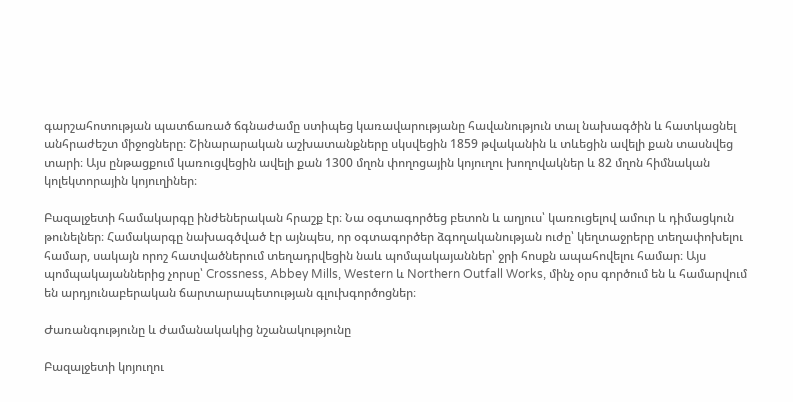գարշահոտության պատճառած ճգնաժամը ստիպեց կառավարությանը հավանություն տալ նախագծին և հատկացնել անհրաժեշտ միջոցները։ Շինարարական աշխատանքները սկսվեցին 1859 թվականին և տևեցին ավելի քան տասնվեց տարի։ Այս ընթացքում կառուցվեցին ավելի քան 1300 մղոն փողոցային կոյուղու խողովակներ և 82 մղոն հիմնական կոլեկտորային կոյուղիներ։

Բազալջետի համակարգը ինժեներական հրաշք էր։ Նա օգտագործեց բետոն և աղյուս՝ կառուցելով ամուր և դիմացկուն թունելներ։ Համակարգը նախագծված էր այնպես, որ օգտագործեր ձգողականության ուժը՝ կեղտաջրերը տեղափոխելու համար, սակայն որոշ հատվածներում տեղադրվեցին նաև պոմպակայաններ՝ ջրի հոսքն ապահովելու համար։ Այս պոմպակայաններից չորսը՝ Crossness, Abbey Mills, Western և Northern Outfall Works, մինչ օրս գործում են և համարվում են արդյունաբերական ճարտարապետության գլուխգործոցներ։

Ժառանգությունը և ժամանակակից նշանակությունը

Բազալջետի կոյուղու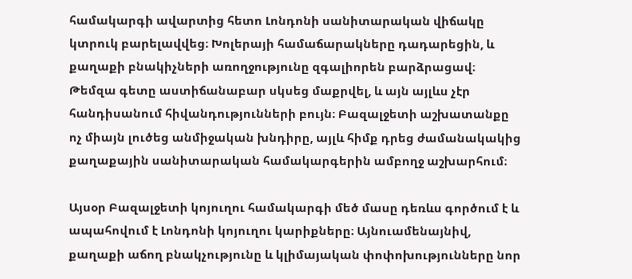համակարգի ավարտից հետո Լոնդոնի սանիտարական վիճակը կտրուկ բարելավվեց։ Խոլերայի համաճարակները դադարեցին, և քաղաքի բնակիչների առողջությունը զգալիորեն բարձրացավ։ Թեմզա գետը աստիճանաբար սկսեց մաքրվել, և այն այլևս չէր հանդիսանում հիվանդությունների բույն։ Բազալջետի աշխատանքը ոչ միայն լուծեց անմիջական խնդիրը, այլև հիմք դրեց ժամանակակից քաղաքային սանիտարական համակարգերին ամբողջ աշխարհում։

Այսօր Բազալջետի կոյուղու համակարգի մեծ մասը դեռևս գործում է և ապահովում է Լոնդոնի կոյուղու կարիքները։ Այնուամենայնիվ, քաղաքի աճող բնակչությունը և կլիմայական փոփոխությունները նոր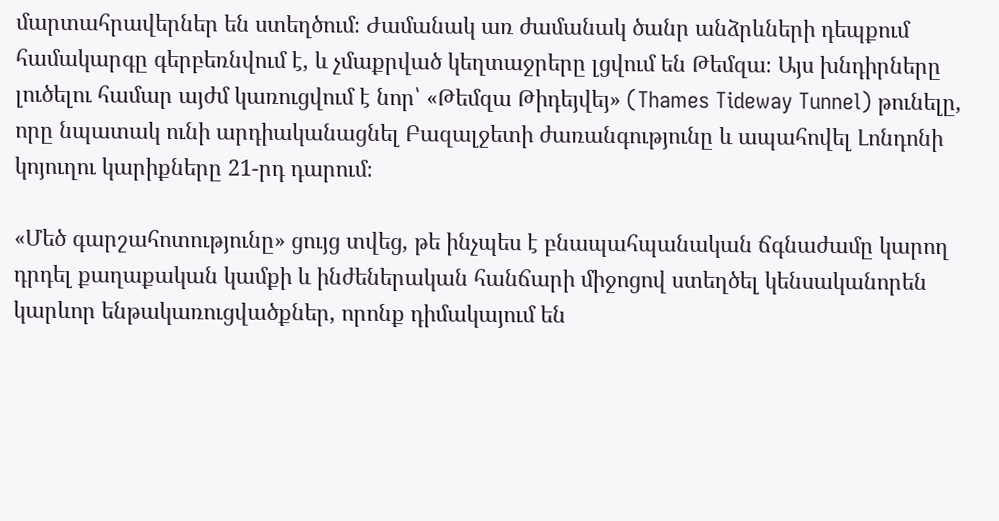մարտահրավերներ են ստեղծում։ Ժամանակ առ ժամանակ ծանր անձրևների դեպքում համակարգը գերբեռնվում է, և չմաքրված կեղտաջրերը լցվում են Թեմզա։ Այս խնդիրները լուծելու համար այժմ կառուցվում է նոր՝ «Թեմզա Թիդեյվեյ» (Thames Tideway Tunnel) թունելը, որը նպատակ ունի արդիականացնել Բազալջետի ժառանգությունը և ապահովել Լոնդոնի կոյուղու կարիքները 21-րդ դարում։

«Մեծ գարշահոտությունը» ցույց տվեց, թե ինչպես է բնապահպանական ճգնաժամը կարող դրդել քաղաքական կամքի և ինժեներական հանճարի միջոցով ստեղծել կենսականորեն կարևոր ենթակառուցվածքներ, որոնք դիմակայում են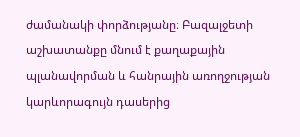ժամանակի փորձությանը։ Բազալջետի աշխատանքը մնում է քաղաքային պլանավորման և հանրային առողջության կարևորագույն դասերից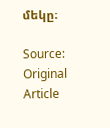մեկը։

Source: Original Article